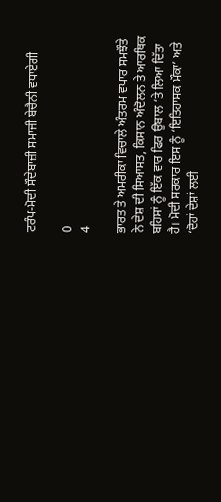ਟਰੰਪ-ਮੋਦੀ ਸੌਦੇਬਾਜ਼ੀ ਸਮਾਜੀ ਬੇਚੈਨੀ ਵਧਾਏਗੀ

0
4

ਭਾਰਤ ਤੇ ਅਮਰੀਕਾ ਵਿਚਾਲੇ ਅੰਤਰਮ ਵਪਾਰ ਸਮਝੌਤੇ ਨੇ ਦੇਸ਼ ਦੀ ਸਿਆਸਤ, ਕਿਸਾਨ ਅੰਦੋਲਨ ਤੇ ਆਰਥਿਕ ਬਹਿਸਾਂ ਨੂੰ ਇੱਕ ਵਾਰ ਫਿਰ ਉਬਾਲ ‘ਤੇ ਲਿਆ ਦਿੱਤਾ ਹੈ। ਮੋਦੀ ਸਰਕਾਰ ਇਸ ਨੂੰ ‘ਇਤਿਹਾਸਕ ਮੌਕਾ’ ਅਤੇ ‘ਦੋਹਾਂ ਦੇਸ਼ਾਂ ਲਈ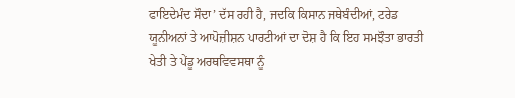ਫਾਇਦੇਮੰਦ ਸੌਦਾ’ ਦੱਸ ਰਹੀ ਹੈ, ਜਦਕਿ ਕਿਸਾਨ ਜਥੇਬੰਦੀਆਂ, ਟਰੇਡ ਯੂਨੀਅਨਾਂ ਤੇ ਆਪੋਜ਼ੀਸ਼ਨ ਪਾਰਟੀਆਂ ਦਾ ਦੋਸ਼ ਹੈ ਕਿ ਇਹ ਸਮਝੌਤਾ ਭਾਰਤੀ ਖੇਤੀ ਤੇ ਪੇਂਡੂ ਅਰਥਵਿਵਸਥਾ ਨੂੰ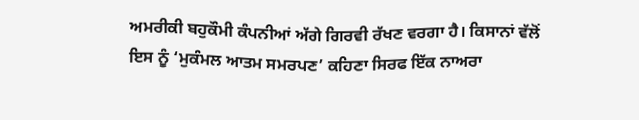ਅਮਰੀਕੀ ਬਹੁਕੌਮੀ ਕੰਪਨੀਆਂ ਅੱਗੇ ਗਿਰਵੀ ਰੱਖਣ ਵਰਗਾ ਹੈ। ਕਿਸਾਨਾਂ ਵੱਲੋਂ ਇਸ ਨੂੰ ‘ਮੁਕੰਮਲ ਆਤਮ ਸਮਰਪਣ’ ਕਹਿਣਾ ਸਿਰਫ ਇੱਕ ਨਾਅਰਾ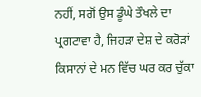ਨਹੀਂ, ਸਗੋਂ ਉਸ ਡੂੰਘੇ ਤੌਖਲੇ ਦਾ ਪ੍ਰਗਟਾਵਾ ਹੈ, ਜਿਹੜਾ ਦੇਸ਼ ਦੇ ਕਰੋੜਾਂ ਕਿਸਾਨਾਂ ਦੇ ਮਨ ਵਿੱਚ ਘਰ ਕਰ ਚੁੱਕਾ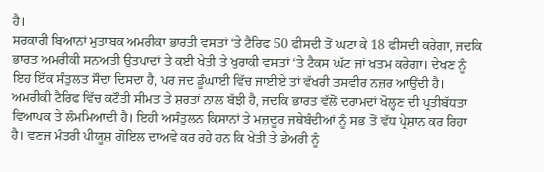ਹੈ।
ਸਰਕਾਰੀ ਬਿਆਨਾਂ ਮੁਤਾਬਕ ਅਮਰੀਕਾ ਭਾਰਤੀ ਵਸਤਾਂ ‘ਤੇ ਟੈਰਿਫ 50 ਫੀਸਦੀ ਤੋਂ ਘਟਾ ਕੇ 18 ਫੀਸਦੀ ਕਰੇਗਾ, ਜਦਕਿ ਭਾਰਤ ਅਮਰੀਕੀ ਸਨਅਤੀ ਉਤਪਾਦਾਂ ਤੇ ਕਈ ਖੇਤੀ ਤੇ ਖੁਰਾਕੀ ਵਸਤਾਂ ‘ਤੇ ਟੈਕਸ ਘੱਟ ਜਾਂ ਖਤਮ ਕਰੇਗਾ। ਦੇਖਣ ਨੂੰ ਇਹ ਇੱਕ ਸੰਤੁਲਤ ਸੌਦਾ ਦਿਸਦਾ ਹੈ, ਪਰ ਜਦ ਡੂੰਘਾਈ ਵਿੱਚ ਜਾਈਏ ਤਾਂ ਵੱਖਰੀ ਤਸਵੀਰ ਨਜ਼ਰ ਆਉਂਦੀ ਹੈ। ਅਮਰੀਕੀ ਟੈਰਿਫ ਵਿੱਚ ਕਟੌਤੀ ਸੀਮਤ ਤੇ ਸ਼ਰਤਾਂ ਨਾਲ ਬੱਝੀ ਹੈ, ਜਦਕਿ ਭਾਰਤ ਵੱਲੋਂ ਦਰਾਮਦਾਂ ਖੋਲ੍ਹਣ ਦੀ ਪ੍ਰਤੀਬੱਧਤਾ ਵਿਆਪਕ ਤੇ ਲੰਮਮਿਆਦੀ ਹੈ। ਇਹੀ ਅਸੰਤੁਲਨ ਕਿਸਾਨਾਂ ਤੇ ਮਜ਼ਦੂਰ ਜਥੇਬੰਦੀਆਂ ਨੂੰ ਸਭ ਤੋਂ ਵੱਧ ਪ੍ਰੇਸ਼ਾਨ ਕਰ ਰਿਹਾ ਹੈ। ਵਣਜ ਮੰਤਰੀ ਪੀਯੂਸ਼ ਗੋਇਲ ਦਾਅਵੇ ਕਰ ਰਹੇ ਹਨ ਕਿ ਖੇਤੀ ਤੇ ਡੇਅਰੀ ਨੂੰ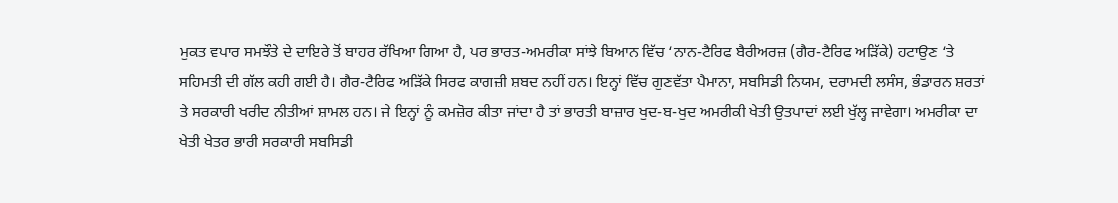ਮੁਕਤ ਵਪਾਰ ਸਮਝੌਤੇ ਦੇ ਦਾਇਰੇ ਤੋਂ ਬਾਹਰ ਰੱਖਿਆ ਗਿਆ ਹੈ, ਪਰ ਭਾਰਤ-ਅਮਰੀਕਾ ਸਾਂਝੇ ਬਿਆਨ ਵਿੱਚ ‘ਨਾਨ-ਟੈਰਿਫ ਬੈਰੀਅਰਜ਼ (ਗੈਰ-ਟੈਰਿਫ ਅੜਿੱਕੇ) ਹਟਾਉਣ ‘ਤੇ ਸਹਿਮਤੀ ਦੀ ਗੱਲ ਕਹੀ ਗਈ ਹੈ। ਗੈਰ-ਟੈਰਿਫ ਅੜਿੱਕੇ ਸਿਰਫ ਕਾਗਜ਼ੀ ਸ਼ਬਦ ਨਹੀਂ ਹਨ। ਇਨ੍ਹਾਂ ਵਿੱਚ ਗੁਣਵੱਤਾ ਪੈਮਾਨਾ, ਸਬਸਿਡੀ ਨਿਯਮ, ਦਰਾਮਦੀ ਲਸੰਸ, ਭੰਡਾਰਨ ਸ਼ਰਤਾਂ ਤੇ ਸਰਕਾਰੀ ਖਰੀਦ ਨੀਤੀਆਂ ਸ਼ਾਮਲ ਹਨ। ਜੇ ਇਨ੍ਹਾਂ ਨੂੰ ਕਮਜ਼ੋਰ ਕੀਤਾ ਜਾਂਦਾ ਹੈ ਤਾਂ ਭਾਰਤੀ ਬਾਜ਼ਾਰ ਖੁਦ-ਬ-ਖੁਦ ਅਮਰੀਕੀ ਖੇਤੀ ਉਤਪਾਦਾਂ ਲਈ ਖੁੱਲ੍ਹ ਜਾਵੇਗਾ। ਅਮਰੀਕਾ ਦਾ ਖੇਤੀ ਖੇਤਰ ਭਾਰੀ ਸਰਕਾਰੀ ਸਬਸਿਡੀ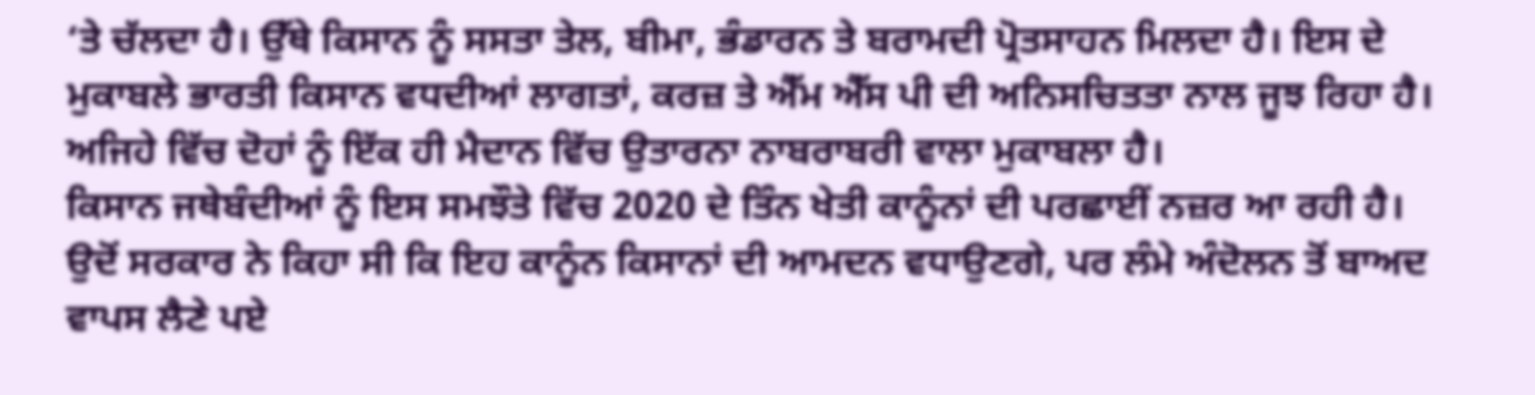‘ਤੇ ਚੱਲਦਾ ਹੈ। ਉੱਥੇ ਕਿਸਾਨ ਨੂੰ ਸਸਤਾ ਤੇਲ, ਬੀਮਾ, ਭੰਡਾਰਨ ਤੇ ਬਰਾਮਦੀ ਪ੍ਰੋਤਸਾਹਨ ਮਿਲਦਾ ਹੈ। ਇਸ ਦੇ ਮੁਕਾਬਲੇ ਭਾਰਤੀ ਕਿਸਾਨ ਵਧਦੀਆਂ ਲਾਗਤਾਂ, ਕਰਜ਼ ਤੇ ਐੱਮ ਐੱਸ ਪੀ ਦੀ ਅਨਿਸਚਿਤਤਾ ਨਾਲ ਜੂਝ ਰਿਹਾ ਹੈ। ਅਜਿਹੇ ਵਿੱਚ ਦੋਹਾਂ ਨੂੰ ਇੱਕ ਹੀ ਮੈਦਾਨ ਵਿੱਚ ਉਤਾਰਨਾ ਨਾਬਰਾਬਰੀ ਵਾਲਾ ਮੁਕਾਬਲਾ ਹੈ।
ਕਿਸਾਨ ਜਥੇਬੰਦੀਆਂ ਨੂੰ ਇਸ ਸਮਝੌਤੇ ਵਿੱਚ 2020 ਦੇ ਤਿੰਨ ਖੇਤੀ ਕਾਨੂੰਨਾਂ ਦੀ ਪਰਛਾਈਂ ਨਜ਼ਰ ਆ ਰਹੀ ਹੈ। ਉਦੋਂ ਸਰਕਾਰ ਨੇ ਕਿਹਾ ਸੀ ਕਿ ਇਹ ਕਾਨੂੰਨ ਕਿਸਾਨਾਂ ਦੀ ਆਮਦਨ ਵਧਾਉਣਗੇ, ਪਰ ਲੰਮੇ ਅੰਦੋਲਨ ਤੋਂ ਬਾਅਦ ਵਾਪਸ ਲੈਣੇ ਪਏ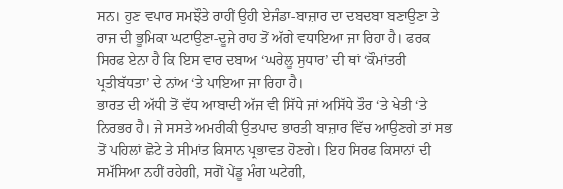ਸਨ। ਹੁਣ ਵਪਾਰ ਸਮਝੌਤੇ ਰਾਹੀਂ ਉਹੀ ਏਜੰਡਾ-ਬਾਜ਼ਾਰ ਦਾ ਦਬਦਬਾ ਬਣਾਉਣਾ ਤੇ ਰਾਜ ਦੀ ਭੂਮਿਕਾ ਘਟਾਉਣਾ-ਦੂਜੇ ਰਾਹ ਤੋਂ ਅੱਗੇ ਵਧਾਇਆ ਜਾ ਰਿਹਾ ਹੈ। ਫਰਕ ਸਿਰਫ ਏਨਾ ਹੈ ਕਿ ਇਸ ਵਾਰ ਦਬਾਅ ‘ਘਰੇਲੂ ਸੁਧਾਰ’ ਦੀ ਥਾਂ ‘ਕੌਮਾਂਤਰੀ ਪ੍ਰਤੀਬੱਧਤਾ’ ਦੇ ਨਾਂਅ ‘ਤੇ ਪਾਇਆ ਜਾ ਰਿਹਾ ਹੈ।
ਭਾਰਤ ਦੀ ਅੱਧੀ ਤੋਂ ਵੱਧ ਆਬਾਦੀ ਅੱਜ ਵੀ ਸਿੱਧੇ ਜਾਂ ਅਸਿੱਧੇ ਤੌਰ ‘ਤੇ ਖੇਤੀ ‘ਤੇ ਨਿਰਭਰ ਹੈ। ਜੇ ਸਸਤੇ ਅਮਰੀਕੀ ਉਤਪਾਦ ਭਾਰਤੀ ਬਾਜ਼ਾਰ ਵਿੱਚ ਆਉਣਗੇ ਤਾਂ ਸਭ ਤੋਂ ਪਹਿਲਾਂ ਛੋਟੇ ਤੇ ਸੀਮਾਂਤ ਕਿਸਾਨ ਪ੍ਰਭਾਵਤ ਹੋਣਗੇ। ਇਹ ਸਿਰਫ ਕਿਸਾਨਾਂ ਦੀ ਸਮੱਸਿਆ ਨਹੀਂ ਰਹੇਗੀ, ਸਗੋਂ ਪੇਂਡੂ ਮੰਗ ਘਟੇਗੀ,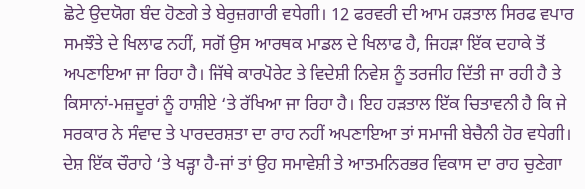ਛੋਟੇ ਉਦਯੋਗ ਬੰਦ ਹੋਣਗੇ ਤੇ ਬੇਰੁਜ਼ਗਾਰੀ ਵਧੇਗੀ। 12 ਫਰਵਰੀ ਦੀ ਆਮ ਹੜਤਾਲ ਸਿਰਫ ਵਪਾਰ ਸਮਝੌਤੇ ਦੇ ਖਿਲਾਫ ਨਹੀਂ, ਸਗੋਂ ਉਸ ਆਰਥਕ ਮਾਡਲ ਦੇ ਖਿਲਾਫ ਹੈ, ਜਿਹੜਾ ਇੱਕ ਦਹਾਕੇ ਤੋਂ ਅਪਣਾਇਆ ਜਾ ਰਿਹਾ ਹੈ। ਜਿੱਥੇ ਕਾਰਪੋਰੇਟ ਤੇ ਵਿਦੇਸ਼ੀ ਨਿਵੇਸ਼ ਨੂੰ ਤਰਜੀਹ ਦਿੱਤੀ ਜਾ ਰਹੀ ਹੈ ਤੇ ਕਿਸਾਨਾਂ-ਮਜ਼ਦੂਰਾਂ ਨੂੰ ਹਾਸ਼ੀਏ ‘ਤੇ ਰੱਖਿਆ ਜਾ ਰਿਹਾ ਹੈ। ਇਹ ਹੜਤਾਲ ਇੱਕ ਚਿਤਾਵਨੀ ਹੈ ਕਿ ਜੇ ਸਰਕਾਰ ਨੇ ਸੰਵਾਦ ਤੇ ਪਾਰਦਰਸ਼ਤਾ ਦਾ ਰਾਹ ਨਹੀਂ ਅਪਣਾਇਆ ਤਾਂ ਸਮਾਜੀ ਬੇਚੈਨੀ ਹੋਰ ਵਧੇਗੀ। ਦੇਸ਼ ਇੱਕ ਚੌਰਾਹੇ ‘ਤੇ ਖੜ੍ਹਾ ਹੈ-ਜਾਂ ਤਾਂ ਉਹ ਸਮਾਵੇਸ਼ੀ ਤੇ ਆਤਮਨਿਰਭਰ ਵਿਕਾਸ ਦਾ ਰਾਹ ਚੁਣੇਗਾ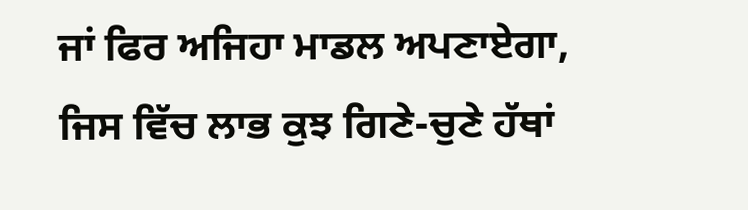ਜਾਂ ਫਿਰ ਅਜਿਹਾ ਮਾਡਲ ਅਪਣਾਏਗਾ, ਜਿਸ ਵਿੱਚ ਲਾਭ ਕੁਝ ਗਿਣੇ-ਚੁਣੇ ਹੱਥਾਂ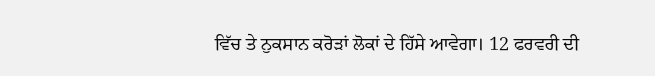ਵਿੱਚ ਤੇ ਨੁਕਸਾਨ ਕਰੋੜਾਂ ਲੋਕਾਂ ਦੇ ਹਿੱਸੇ ਆਵੇਗਾ। 12 ਫਰਵਰੀ ਦੀ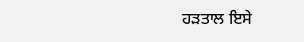ਹੜਤਾਲ ਇਸੇ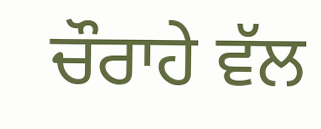ਚੌਰਾਹੇ ਵੱਲ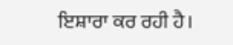ਇਸ਼ਾਰਾ ਕਰ ਰਹੀ ਹੈ।